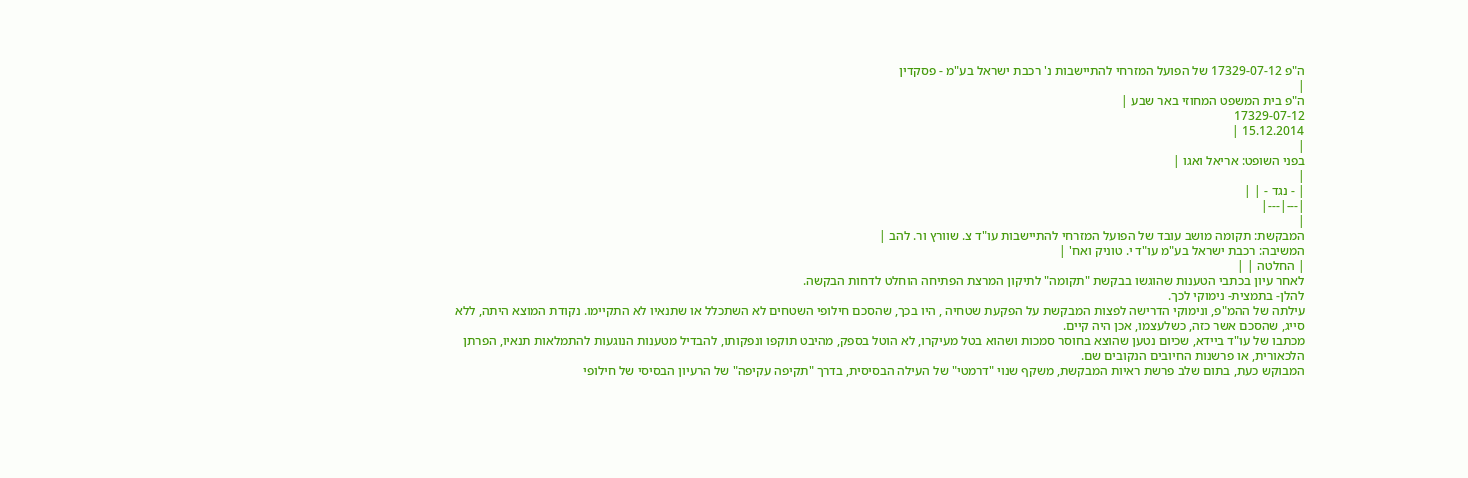ה"פ 17329-07-12 של הפועל המזרחי להתיישבות נ' רכבת ישראל בע"מ - פסקדין
|
ה"פ בית המשפט המחוזי באר שבע |
17329-07-12
15.12.2014 |
|
בפני השופט: אריאל ואגו |
|
| - נגד - | |
|---|---|
|
המבקשת: תקומה מושב עובד של הפועל המזרחי להתיישבות עו"ד צ. שוורץ ור. להב |
המשיבה: רכבת ישראל בע"מ עו"ד י. טוניק ואח' |
| החלטה | |
לאחר עיון בכתבי הטענות שהוגשו בבקשת "תקומה" לתיקון המרצת הפתיחה הוחלט לדחות הבקשה.
להלן- בתמצית- נימוקי לכך.
עילתה של ההמ"פ, ונימוקי הדרישה לפצות המבקשת על הפקעת שטחיה , היו בכך, שהסכם חילופי השטחים לא השתכלל או שתנאיו לא התקיימו. נקודת המוצא היתה, ללא סייג, שהסכם אשר כזה, כשלעצמו, אכן היה קיים.
מכתבו של עו"ד ביידא, שכיום נטען שהוצא בחוסר סמכות ושהוא בטל מעיקרו, לא הוטל בספק, מהיבט תוקפו ונפקותו, להבדיל מטענות הנוגעות להתמלאות תנאיו, הפרתן הלכאורית, או פרשנות החיובים הנקובים שם.
המבוקש כעת, בתום שלב פרשת ראיות המבקשת, משקף שנוי "דרמטי" של העילה הבסיסית, בדרך "תקיפה עקיפה" של הרעיון הבסיסי של חילופי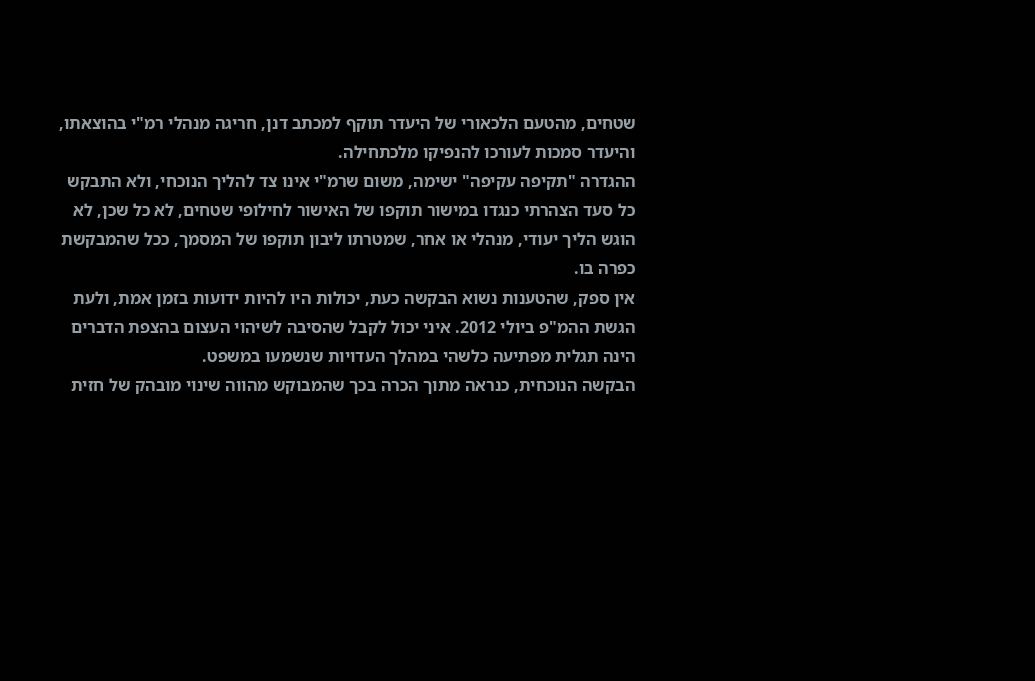שטחים, מהטעם הלכאורי של היעדר תוקף למכתב דנן, חריגה מנהלי רמ"י בהוצאתו, והיעדר סמכות לעורכו להנפיקו מלכתחילה.
ההגדרה "תקיפה עקיפה" ישימה, משום שרמ"י אינו צד להליך הנוכחי, ולא התבקש כל סעד הצהרתי כנגדו במישור תוקפו של האישור לחילופי שטחים, לא כל שכן, לא הוגש הליך יעודי, מנהלי או אחר, שמטרתו ליבון תוקפו של המסמך, ככל שהמבקשת כפרה בו.
אין ספק, שהטענות נשוא הבקשה כעת, יכולות היו להיות ידועות בזמן אמת, ולעת הגשת ההמ"פ ביולי 2012. איני יכול לקבל שהסיבה לשיהוי העצום בהצפת הדברים הינה תגלית מפתיעה כלשהי במהלך העדויות שנשמעו במשפט.
הבקשה הנוכחית, כנראה מתוך הכרה בכך שהמבוקש מהווה שינוי מובהק של חזית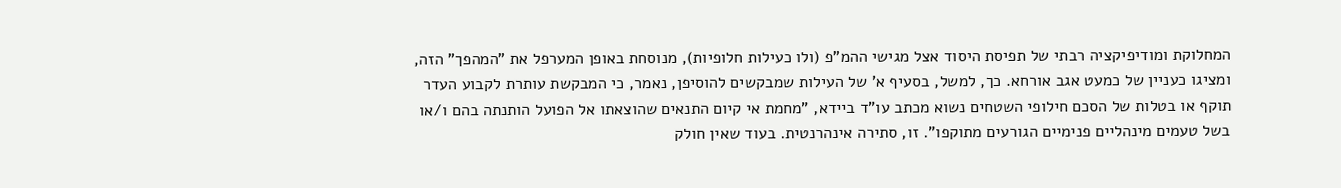המחלוקת ומודיפיקציה רבתי של תפיסת היסוד אצל מגישי ההמ"פ (ולו כעילות חלופיות), מנוסחת באופן המערפל את "המהפך" הזה, ומציגו כעניין של כמעט אגב אורחא. כך, למשל, בסעיף א' של העילות שמבקשים להוסיפן, נאמר, כי המבקשת עותרת לקבוע העדר תוקף או בטלות של הסכם חילופי השטחים נשוא מכתב עו"ד ביידא, "מחמת אי קיום התנאים שהוצאתו אל הפועל הותנתה בהם ו/או בשל טעמים מינהליים פנימיים הגורעים מתוקפו". זו, סתירה אינהרנטית. בעוד שאין חולק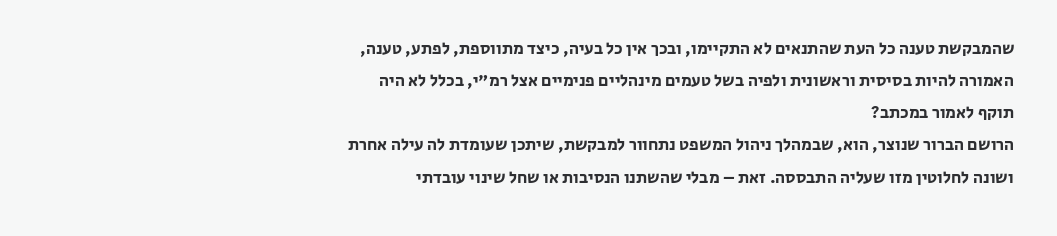שהמבקשת טענה כל העת שהתנאים לא התקיימו, ובכך אין כל בעיה, כיצד מתווספת, לפתע, טענה, האמורה להיות בסיסית וראשונית ולפיה בשל טעמים מינהליים פנימיים אצל רמ"י, בכלל לא היה תוקף לאמור במכתב?
הרושם הברור שנוצר, הוא, שבמהלך ניהול המשפט נתחוור למבקשת, שיתכן שעומדת לה עילה אחרת ושונה לחלוטין מזו שעליה התבססה. זאת – מבלי שהשתנו הנסיבות או שחל שינוי עובדתי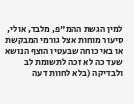למין הגשת ההמ"פ, מלבד, אולי, סיעור מוחות אצל גורמי המבקשת או באי כוחה שבעטיו הוצף הנושא שעד כה לא זכה לתשומת לב ולבדיקה (בלא לחוות דעה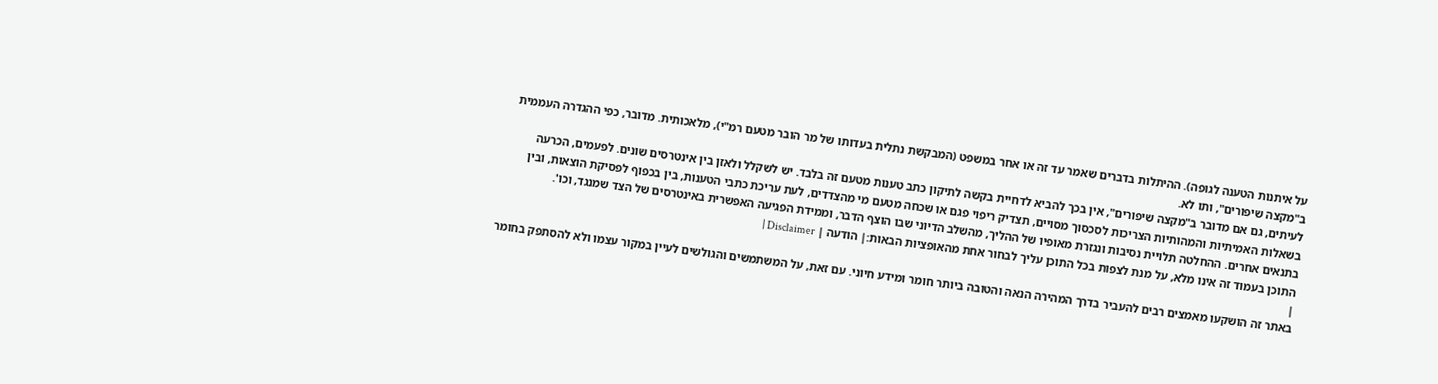על איתנות הטענה לגופה). ההיתלות בדברים שאמר עד זה או אחר במשפט (המבקשת נתלית בעדותו של מר הובר מטעם רמ"י), מלאכותית. מדובר, כפי ההגדרה העממית ב"מקצה שיפורים", ותו לא.
לעיתים, גם אם מדובר ב"מקצה שיפורים", אין בכך להביא לדחיית בקשה לתיקון כתב טענות מטעם זה בלבד. יש לשקלל ולאזן בין אינטרסים שונים. לפעמים, הכרעה בשאלות האמיתיות והמהותיות הצריכות לסכסוך מסויים, תצדיק ריפוי פגם או שכחה מטעם מי מהצדדים, לעת עריכת כתבי הטענות, בין בכפוף לפסיקת הוצאות, ובין בתנאים אחרים. ההחלטה תלויית נסיבות ונגזרת מאופיו של ההליך, מהשלב הדיוני שבו הוצף הדבר, וממידת הפגיעה האפשרית באינטרסים של הצד שמנגד, וכו'.
התוכן בעמוד זה אינו מלא, על מנת לצפות בכל התוכן עליך לבחור אחת מהאופציות הבאות:| הודעה | Disclaimer |
|
באתר זה הושקעו מאמצים רבים להעביר בדרך המהירה הנאה והטובה ביותר חומר ומידע חיוני. עם זאת, על המשתמשים והגולשים לעיין במקור עצמו ולא להסתפק בחומר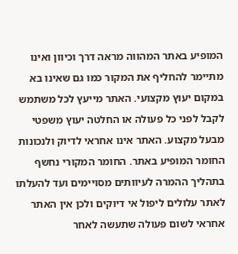המופיע באתר המהווה מראה דרך וכיוון ואינו מתיימר להחליף את המקור כמו גם שאינו בא במקום יעוץ מקצועי. האתר מייעץ לכל משתמש לקבל לפני כל פעולה או החלטה יעוץ משפטי מבעל מקצוע. האתר אינו אחראי לדיוק ולנכונות החומר המופיע באתר. החומר המקורי נחשף בתהליך ההמרה לעיוותים מסויימים ועד להעלתו לאתר עלולים ליפול אי דיוקים ולכן אין האתר אחראי לשום פעולה שתעשה לאחר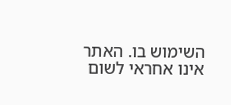השימוש בו. האתר אינו אחראי לשום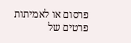פרסום או לאמיתות פרטים של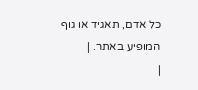כל אדם, תאגיד או גוף המופיע באתר. |
|